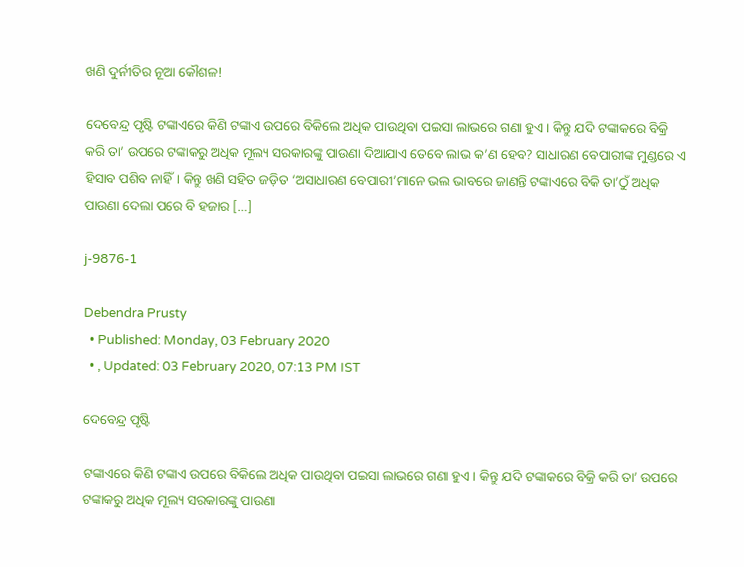ଖଣି ଦୁର୍ନୀତିର ନୂଆ କୌଶଳ!

ଦେବେନ୍ଦ୍ର ପୃଷ୍ଟି ଟଙ୍କାଏରେ କିଣି ଟଙ୍କାଏ ଉପରେ ବିକିଲେ ଅଧିକ ପାଉଥିବା ପଇସା ଲାଭରେ ଗଣା ହୁଏ। କିନ୍ତୁ ଯଦି ଟଙ୍କାକରେ ବିକ୍ରି କରି ତା’ ଉପରେ ଟଙ୍କାକରୁ ଅଧିକ ମୂଲ୍ୟ ସରକାରଙ୍କୁ ପାଉଣା ଦିଆଯାଏ ତେବେ ଲାଭ କ’ଣ ହେବ? ସାଧାରଣ ବେପାରୀଙ୍କ ମୁଣ୍ଡରେ ଏ ହିସାବ ପଶିବ ନାହିଁ। କିନ୍ତୁ ଖଣି ସହିତ ଜଡ଼ିତ ‘ଅସାଧାରଣ ବେପାରୀ’ମାନେ ଭଲ ଭାବରେ ଜାଣନ୍ତି ଟଙ୍କାଏରେ ବିକି ତା’ଠୁଁ ଅଧିକ ପାଉଣା ଦେଲା ପରେ ବି ହଜାର […]

j-9876-1

Debendra Prusty
  • Published: Monday, 03 February 2020
  • , Updated: 03 February 2020, 07:13 PM IST

ଦେବେନ୍ଦ୍ର ପୃଷ୍ଟି

ଟଙ୍କାଏରେ କିଣି ଟଙ୍କାଏ ଉପରେ ବିକିଲେ ଅଧିକ ପାଉଥିବା ପଇସା ଲାଭରେ ଗଣା ହୁଏ। କିନ୍ତୁ ଯଦି ଟଙ୍କାକରେ ବିକ୍ରି କରି ତା’ ଉପରେ ଟଙ୍କାକରୁ ଅଧିକ ମୂଲ୍ୟ ସରକାରଙ୍କୁ ପାଉଣା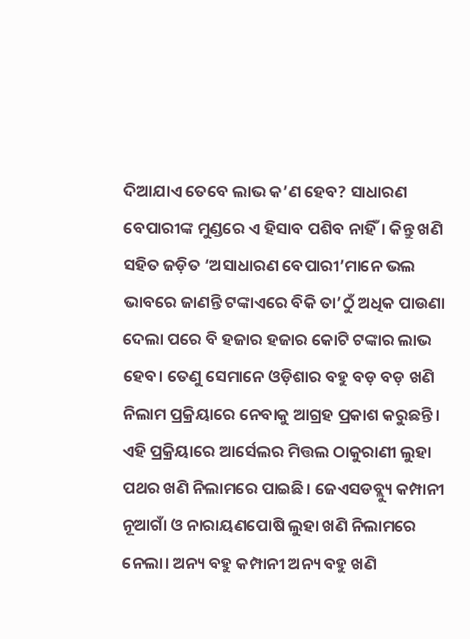ଦିଆଯାଏ ତେବେ ଲାଭ କ’ଣ ହେବ? ସାଧାରଣ ବେପାରୀଙ୍କ ମୁଣ୍ଡରେ ଏ ହିସାବ ପଶିବ ନାହିଁ। କିନ୍ତୁ ଖଣି ସହିତ ଜଡ଼ିତ ‘ଅସାଧାରଣ ବେପାରୀ’ମାନେ ଭଲ ଭାବରେ ଜାଣନ୍ତି ଟଙ୍କାଏରେ ବିକି ତା’ଠୁଁ ଅଧିକ ପାଉଣା ଦେଲା ପରେ ବି ହଜାର ହଜାର କୋଟି ଟଙ୍କାର ଲାଭ ହେବ। ତେଣୁ ସେମାନେ ଓଡ଼ିଶାର ବହୁ ବଡ଼ ବଡ଼ ଖଣି ନିଲାମ ପ୍ରକ୍ରିୟାରେ ନେବାକୁ ଆଗ୍ରହ ପ୍ରକାଶ କରୁଛନ୍ତି। ଏହି ପ୍ରକ୍ରିୟାରେ ଆର୍ସେଲର ମିତ୍ତଲ ଠାକୁରାଣୀ ଲୁହା ପଥର ଖଣି ନିଲାମରେ ପାଇଛି। ଜେଏସଡବ୍ଲ୍ୟୁ କମ୍ପାନୀ ନୂଆଗାଁ ଓ ନାରାୟଣପୋଷି ଲୁହା ଖଣି ନିଲାମରେ ନେଲା। ଅନ୍ୟ ବହୁ କମ୍ପାନୀ ଅନ୍ୟ ବହୁ ଖଣି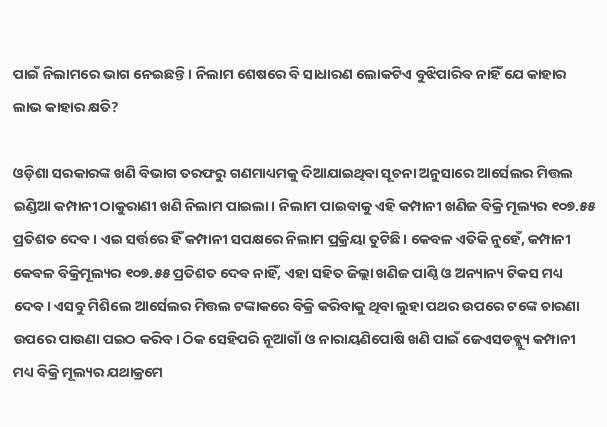ପାଇଁ ନିଲାମରେ ଭାଗ ନେଇଛନ୍ତି। ନିଲାମ ଶେଷରେ ବି ସାଧାରଣ ଲୋକଟିଏ ବୁଝିପାରିବ ନାହିଁ ଯେ କାହାର ଲାଭ କାହାର କ୍ଷତି?

ଓଡ଼ିଶା ସରକାରଙ୍କ ଖଣି ବିଭାଗ ତରଫରୁ ଗଣମାଧ୍ୟମକୁ ଦିଆଯାଇଥିବା ସୂଚନା ଅନୁସାରେ ଆର୍ସେଲର ମିତ୍ତଲ ଇଣ୍ଡିଆ କମ୍ପାନୀ ଠାକୁରାଣୀ ଖଣି ନିଲାମ ପାଇଲା। ନିଲାମ ପାଇବାକୁ ଏହି କମ୍ପାନୀ ଖଣିଜ ବିକ୍ରି ମୂଲ୍ୟର ୧୦୭.୫୫ ପ୍ରତିଶତ ଦେବ। ଏଇ ସର୍ତ୍ତରେ ହିଁ କମ୍ପାନୀ ସପକ୍ଷରେ ନିଲାମ ପ୍ରକ୍ରିୟା ତୁଟିଛି। କେବଳ ଏତିକି ନୁହେଁ, କମ୍ପାନୀ କେବଳ ବିକ୍ରିମୂଲ୍ୟର ୧୦୭.୫୫ ପ୍ରତିଶତ ଦେବ ନାହିଁ, ଏହା ସହିତ ଜିଲ୍ଲା ଖଣିଜ ପାଣ୍ଠି ଓ ଅନ୍ୟାନ୍ୟ ଟିକସ ମଧ୍ୟ ଦେବ। ଏସବୁ ମିଶିଲେ ଆର୍ସେଲର ମିତ୍ତଲ ଟଙ୍କାକରେ ବିକ୍ରି କରିବାକୁ ଥିବା ଲୁହା ପଥର ଉପରେ ଟଙ୍କେ ଚାରଣା ଉପରେ ପାଉଣା ପଇଠ କରିବ। ଠିକ ସେହିପରି ନୂଆଗାଁ ଓ ନାରାୟଣିପୋଷି ଖଣି ପାଇଁ ଜେଏସଡବ୍ଲ୍ୟୁ କମ୍ପାନୀ ମଧ୍ୟ ବିକ୍ରି ମୂଲ୍ୟର ଯଥାକ୍ରମେ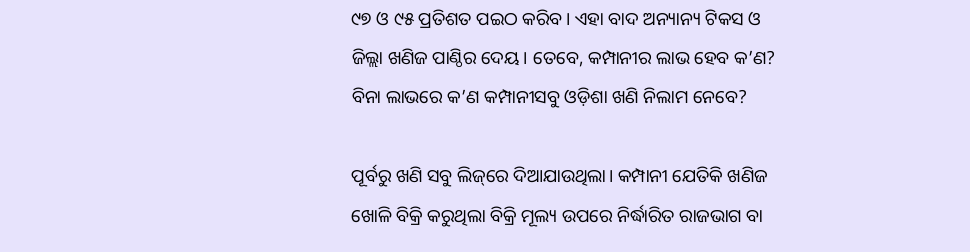୯୭ ଓ ୯୫ ପ୍ରତିଶତ ପଇଠ କରିବ। ଏହା ବାଦ ଅନ୍ୟାନ୍ୟ ଟିକସ ଓ ଜିଲ୍ଲା ଖଣିଜ ପାଣ୍ଠିର ଦେୟ। ତେବେ, କମ୍ପାନୀର ଲାଭ ହେବ କ’ଣ? ବିନା ଲାଭରେ କ’ଣ କମ୍ପାନୀସବୁ ଓଡ଼ିଶା ଖଣି ନିଲାମ ନେବେ?

ପୂର୍ବରୁ ଖଣି ସବୁ ଲିଜ୍‌ରେ ଦିଆଯାଉଥିଲା। କମ୍ପାନୀ ଯେତିକି ଖଣିଜ ଖୋଳି ବିକ୍ରି କରୁଥିଲା ବିକ୍ରି ମୂଲ୍ୟ ଉପରେ ନିର୍ଦ୍ଧାରିତ ରାଜଭାଗ ବା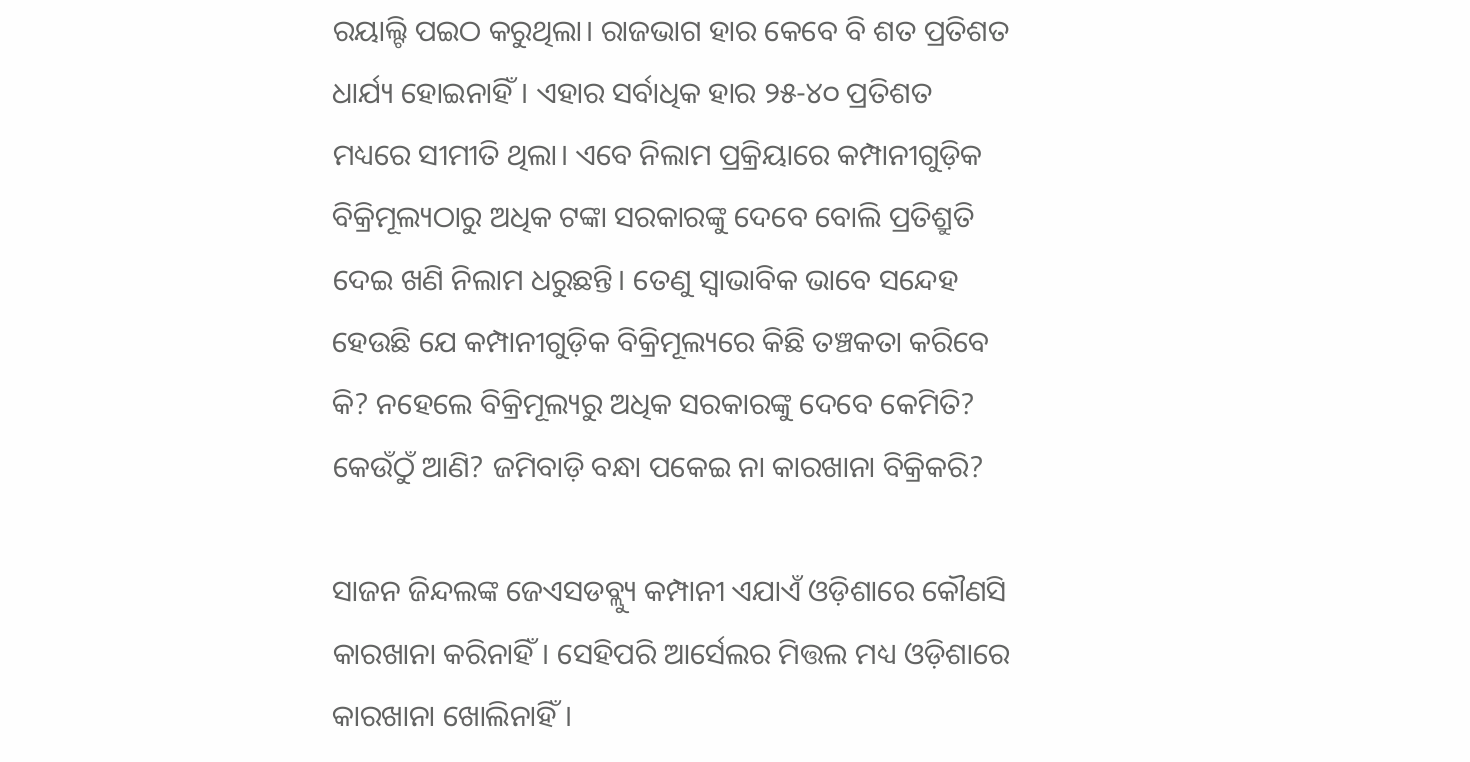ରୟାଲ୍ଟି ପଇଠ କରୁଥିଲା। ରାଜଭାଗ ହାର କେବେ ବି ଶତ ପ୍ରତିଶତ ଧାର୍ଯ୍ୟ ହୋଇନାହିଁ। ଏହାର ସର୍ବାଧିକ ହାର ୨୫-୪୦ ପ୍ରତିଶତ ମଧ୍ୟରେ ସୀମୀତି ଥିଲା। ଏବେ ନିଲାମ ପ୍ରକ୍ରିୟାରେ କମ୍ପାନୀଗୁଡ଼ିକ ବିକ୍ରିମୂଲ୍ୟଠାରୁ ଅଧିକ ଟଙ୍କା ସରକାରଙ୍କୁ ଦେବେ ବୋଲି ପ୍ରତିଶ୍ରୁତି ଦେଇ ଖଣି ନିଲାମ ଧରୁଛନ୍ତି। ତେଣୁ ସ୍ୱାଭାବିକ ଭାବେ ସନ୍ଦେହ ହେଉଛି ଯେ କମ୍ପାନୀଗୁଡ଼ିକ ବିକ୍ରିମୂଲ୍ୟରେ କିଛି ତଞ୍ଚକତା କରିବେ କି? ନହେଲେ ବିକ୍ରିମୂଲ୍ୟରୁ ଅଧିକ ସରକାରଙ୍କୁ ଦେବେ କେମିତି? କେଉଁଠୁଁ ଆଣି? ଜମିବାଡ଼ି ବନ୍ଧା ପକେଇ ନା କାରଖାନା ବିକ୍ରିକରି?

ସାଜନ ଜିନ୍ଦଲଙ୍କ ଜେଏସଡବ୍ଲ୍ୟୁ କମ୍ପାନୀ ଏଯାଏଁ ଓଡ଼ିଶାରେ କୌଣସି କାରଖାନା କରିନାହିଁ। ସେହିପରି ଆର୍ସେଲର ମିତ୍ତଲ ମଧ୍ୟ ଓଡ଼ିଶାରେ କାରଖାନା ଖୋଲିନାହିଁ।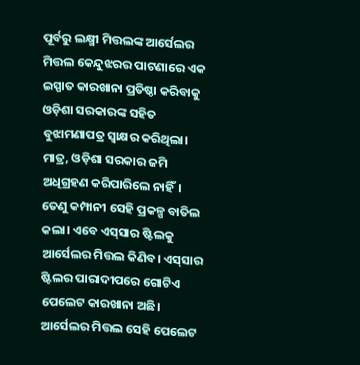ପୂର୍ବରୁ ଲକ୍ଷ୍ମୀ ମିତ୍ତଲଙ୍କ ଆର୍ସେଲର ମିତ୍ତଲ କେନ୍ଦୁଝରର ପାଟଣାରେ ଏକ ଇସ୍ପାତ କାରଖାନା ପ୍ରତିଷ୍ଠା କରିବାକୁ ଓଡ଼ିଶା ସରକାରଙ୍କ ସହିତ ବୁଝାମଣାପତ୍ର ସ୍ୱାକ୍ଷର କରିଥିଲା। ମାତ୍ର, ଓଡ଼ିଶା ସରକାର ଜମି ଅଧିଗ୍ରହଣ କରିପାରିଲେ ନାହିଁ। ତେଣୁ କମ୍ପାନୀ ସେହି ପ୍ରକଳ୍ପ ବାତିଲ କଲା। ଏବେ ଏସ୍‌ସାର ଷ୍ଟିଲକୁ ଆର୍ସେଲର ମିତ୍ତଲ କିଣିବ। ଏସ୍‌ସାର ଷ୍ଟିଲର ପାରାଦୀପରେ ଗୋଟିଏ ପେଲେଟ କାରଖାନା ଅଛି। ଆର୍ସେଲର ମିତ୍ତଲ ସେହି ପେଲେଟ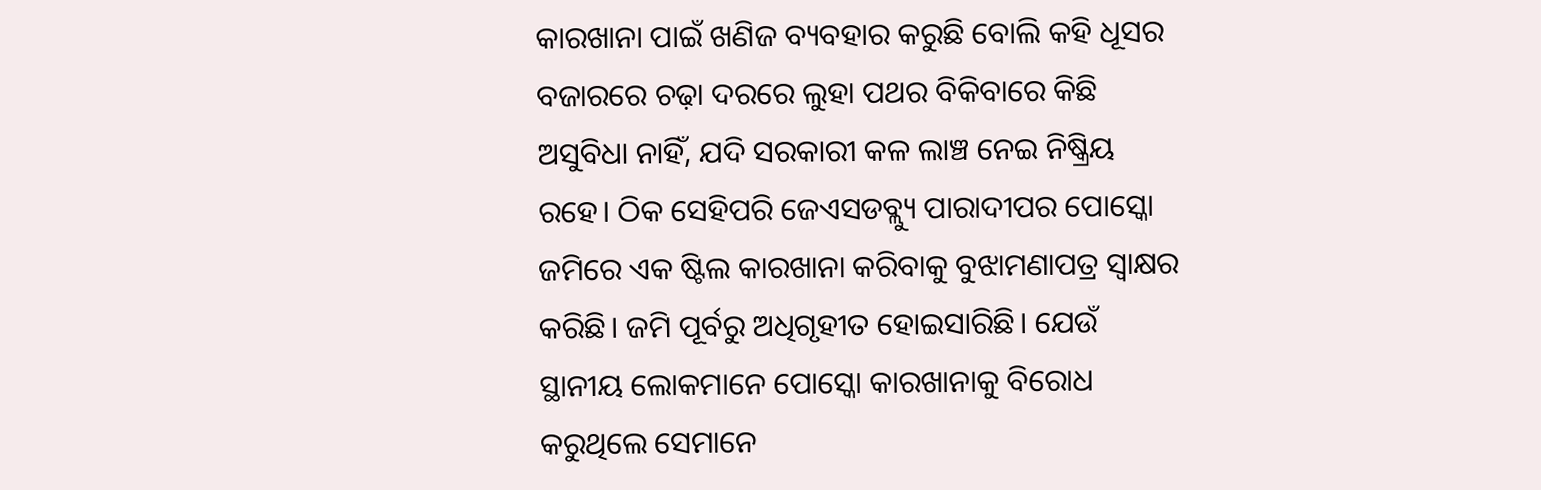କାରଖାନା ପାଇଁ ଖଣିଜ ବ୍ୟବହାର କରୁଛି ବୋଲି କହି ଧୂସର ବଜାରରେ ଚଢ଼ା ଦରରେ ଲୁହା ପଥର ବିକିବାରେ କିଛି ଅସୁବିଧା ନାହିଁ, ଯଦି ସରକାରୀ କଳ ଲାଞ୍ଚ ନେଇ ନିଷ୍କ୍ରିୟ ରହେ। ଠିକ ସେହିପରି ଜେଏସଡବ୍ଲ୍ୟୁ ପାରାଦୀପର ପୋସ୍କୋ ଜମିରେ ଏକ ଷ୍ଟିଲ କାରଖାନା କରିବାକୁ ବୁଝାମଣାପତ୍ର ସ୍ୱାକ୍ଷର କରିଛି। ଜମି ପୂର୍ବରୁ ଅଧିଗୃହୀତ ହୋଇସାରିଛି। ଯେଉଁ ସ୍ଥାନୀୟ ଲୋକମାନେ ପୋସ୍କୋ କାରଖାନାକୁ ବିରୋଧ କରୁଥିଲେ ସେମାନେ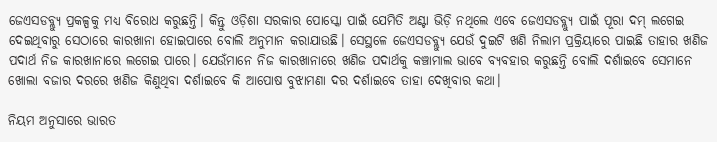ଜେଏସଡବ୍ଲ୍ୟୁ ପ୍ରକଳ୍ପକୁ ମଧ୍ୟ ବିରୋଧ କରୁଛନ୍ତି। କିନ୍ତୁ ଓଡ଼ିଶା ସରକାର ପୋସ୍କୋ ପାଇଁ ଯେମିତି ଅଣ୍ଟା ଭିଡ଼ି ନଥିଲେ ଏବେ ଜେଏସଡବ୍ଲ୍ୟୁ ପାଇଁ ପୂରା ଦମ୍‌ ଲଗେଇ ଦେଇଥିବାରୁ ସେଠାରେ କାରଖାନା ହୋଇପାରେ ବୋଲି ଅନୁମାନ କରାଯାଉଛି। ସେସ୍ଥଳେ ଜେଏସଡବ୍ଲ୍ୟୁ ଯେଉଁ ଦୁଇଟି ଖଣି ନିଲାମ ପ୍ରକ୍ରିୟାରେ ପାଇଛି ତାହାର ଖଣିଜ ପଦାର୍ଥ ନିଜ କାରଖାନାରେ ଲଗେଇ ପାରେ। ଯେଉଁମାନେ ନିଜ କାରଖାନାରେ ଖଣିଜ ପଦାର୍ଥକୁ କଞ୍ଚାମାଲ ଭାବେ ବ୍ୟବହାର କରୁଛନ୍ତି ବୋଲି ଦର୍ଶାଇବେ ସେମାନେ ଖୋଲା ବଜାର ଦରରେ ଖଣିଜ କିଣୁଥିବା ଦର୍ଶାଇବେ କି ଆପୋଷ ବୁଝାମଣା ଦର ଦର୍ଶାଇବେ ତାହା ଦେଖିବାର କଥା।

ନିୟମ ଅନୁସାରେ ଭାରତ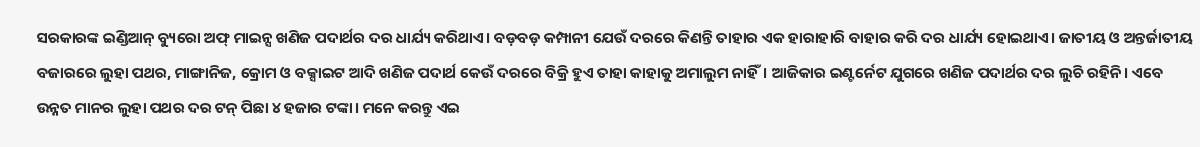ସରକାରଙ୍କ ଇଣ୍ଡିଆନ୍‌ ବ୍ୟୁରୋ ଅଫ୍‌ ମାଇନ୍ସ ଖଣିଜ ପଦାର୍ଥର ଦର ଧାର୍ଯ୍ୟ କରିଥାଏ। ବଡ଼ବଡ଼ କମ୍ପାନୀ ଯେଉଁ ଦରରେ କିଣନ୍ତି ତାହାର ଏକ ହାରାହାରି ବାହାର କରି ଦର ଧାର୍ଯ୍ୟ ହୋଇଥାଏ। ଜାତୀୟ ଓ ଅନ୍ତର୍ଜାତୀୟ ବଜାରରେ ଲୁହା ପଥର, ମାଙ୍ଗାନିଜ, କ୍ରୋମ ଓ ବକ୍ସାଇଟ ଆଦି ଖଣିଜ ପଦାର୍ଥ କେଉଁ ଦରରେ ବିକ୍ରି ହୁଏ ତାହା କାହାକୁ ଅମାଲୁମ ନାହିଁ। ଆଜିକାର ଇଣ୍ଟର୍ନେଟ ଯୁଗରେ ଖଣିଜ ପଦାର୍ଥର ଦର ଲୁଚି ରହିନି। ଏବେ ଉନ୍ନତ ମାନର ଲୁହା ପଥର ଦର ଟନ୍‌ ପିଛା ୪ ହଜାର ଟଙ୍କା। ମନେ କରନ୍ତୁ ଏଇ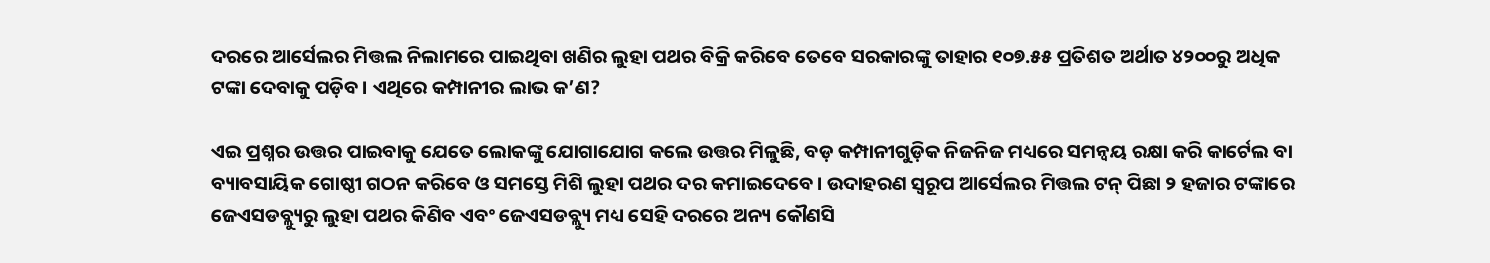ଦରରେ ଆର୍ସେଲର ମିତ୍ତଲ ନିଲାମରେ ପାଇଥିବା ଖଣିର ଲୁହା ପଥର ବିକ୍ରି କରିବେ ତେବେ ସରକାରଙ୍କୁ ତାହାର ୧୦୭.୫୫ ପ୍ରତିଶତ ଅର୍ଥାତ ୪୨୦୦ରୁ ଅଧିକ ଟଙ୍କା ଦେବାକୁ ପଡ଼ିବ। ଏଥିରେ କମ୍ପାନୀର ଲାଭ କ’ଣ?

ଏଇ ପ୍ରଶ୍ନର ଉତ୍ତର ପାଇବାକୁ ଯେତେ ଲୋକଙ୍କୁ ଯୋଗାଯୋଗ କଲେ ଉତ୍ତର ମିଳୁଛି, ବଡ଼ କମ୍ପାନୀଗୁଡ଼ିକ ନିଜନିଜ ମଧ୍ୟରେ ସମନ୍ୱୟ ରକ୍ଷା କରି କାର୍ଟେଲ ବା ବ୍ୟାବସାୟିକ ଗୋଷ୍ଠୀ ଗଠନ କରିବେ ଓ ସମସ୍ତେ ମିଶି ଲୁହା ପଥର ଦର କମାଇଦେବେ। ଉଦାହରଣ ସ୍ୱରୂପ ଆର୍ସେଲର ମିତ୍ତଲ ଟନ୍‌ ପିଛା ୨ ହଜାର ଟଙ୍କାରେ ଜେଏସଡବ୍ଲ୍ୟୁରୁ ଲୁହା ପଥର କିଣିବ ଏବଂ ଜେଏସଡବ୍ଲ୍ୟୁ ମଧ୍ୟ ସେହି ଦରରେ ଅନ୍ୟ କୌଣସି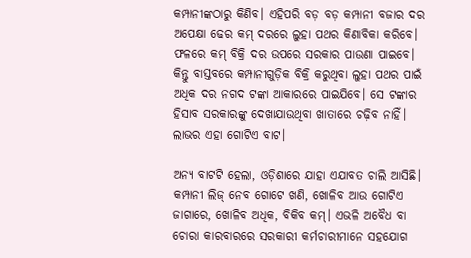କମ୍ପାନୀଙ୍କଠାରୁ କିଣିବ। ଏହିପରି ବଡ଼ ବଡ଼ କମ୍ପାନୀ ବଜାର ଦର ଅପେକ୍ଷା ଢେର କମ୍‌ ଦରରେ ଲୁହା ପଥର କିଣାବିକା କରିବେ। ଫଳରେ କମ୍‌ ବିକ୍ରି ଦର ଉପରେ ସରକାର ପାଉଣା ପାଇବେ। କିନ୍ତୁ ବାସ୍ତବରେ କମ୍ପାନୀଗୁଡ଼ିକ ବିକ୍ରି କରୁଥିବା ଲୁହା ପଥର ପାଇଁ ଅଧିକ ଦର ନଗଦ ଟଙ୍କା ଆକାରରେ ପାଇଯିବେ। ସେ ଟଙ୍କାର ହିସାବ ସରକାରଙ୍କୁ ଦେଖାଯାଉଥିବା ଖାତାରେ ଚଢ଼ିବ ନାହିଁ। ଲାଭର ଏହା ଗୋଟିଏ ବାଟ।

ଅନ୍ୟ ବାଟଟି ହେଲା, ଓଡ଼ିଶାରେ ଯାହା ଏଯାବତ ଚାଲି ଆସିଛି। କମ୍ପାନୀ ଲିଜ୍‌ ନେବ ଗୋଟେ ଖଣି, ଖୋଳିବ ଆଉ ଗୋଟିଏ ଜାଗାରେ, ଖୋଳିବ ଅଧିକ, ବିକିବ କମ୍‌। ଏଭଳି ଅବୈଧ ବା ଚୋରା କାରବାରରେ ସରକାରୀ କର୍ମଚାରୀମାନେ ସହଯୋଗ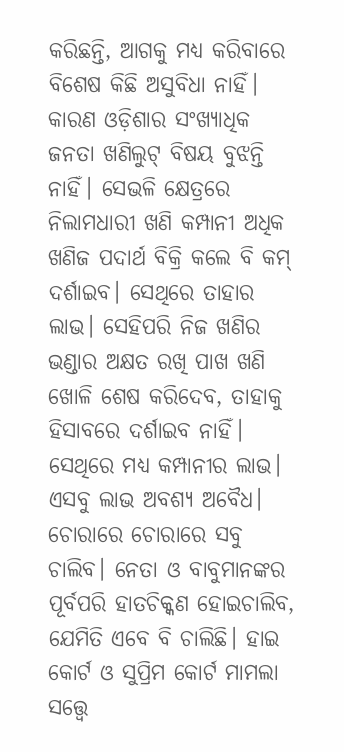କରିଛନ୍ତି, ଆଗକୁ ମଧ୍ୟ କରିବାରେ ବିଶେଷ କିଛି ଅସୁବିଧା ନାହିଁ। କାରଣ ଓଡ଼ିଶାର ସଂଖ୍ୟାଧିକ ଜନତା ଖଣିଲୁଟ୍‌ ବିଷୟ ବୁଝନ୍ତି ନାହିଁ। ସେଭଳି କ୍ଷେତ୍ରରେ ନିଲାମଧାରୀ ଖଣି କମ୍ପାନୀ ଅଧିକ ଖଣିଜ ପଦାର୍ଥ ବିକ୍ରି କଲେ ବି କମ୍‌ ଦର୍ଶାଇବ। ସେଥିରେ ତାହାର ଲାଭ। ସେହିପରି ନିଜ ଖଣିର ଭଣ୍ଡାର ଅକ୍ଷତ ରଖି ପାଖ ଖଣି ଖୋଳି ଶେଷ କରିଦେବ, ତାହାକୁ ହିସାବରେ ଦର୍ଶାଇବ ନାହିଁ। ସେଥିରେ ମଧ୍ୟ କମ୍ପାନୀର ଲାଭ। ଏସବୁ ଲାଭ ଅବଶ୍ୟ ଅବୈଧ। ଚୋରାରେ ଚୋରାରେ ସବୁ ଚାଲିବ। ନେତା ଓ ବାବୁମାନଙ୍କର ପୂର୍ବପରି ହାତଚିକ୍କଣ ହୋଇଚାଲିବ, ଯେମିତି ଏବେ ବି ଚାଲିଛି। ହାଇ କୋର୍ଟ ଓ ସୁପ୍ରିମ କୋର୍ଟ ମାମଲା ସତ୍ତ୍ୱେ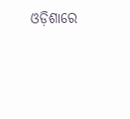ଓଡ଼ିଶାରେ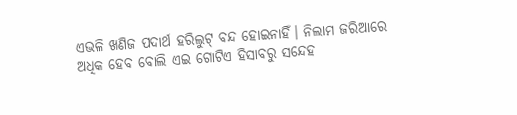ଏଭଳି ଖଣିଜ ପଦାର୍ଥ ହରିଲୁଟ୍‌ ବନ୍ଦ ହୋଇନାହିଁ। ନିଲାମ ଜରିଆରେ ଅଧିକ ହେବ ବୋଲି ଏଇ ଗୋଟିଏ ହିସାବରୁ ସନ୍ଦେହ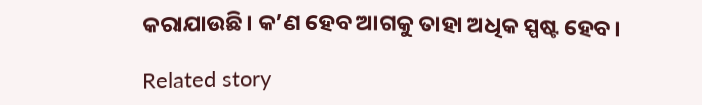କରାଯାଉଛି। କ’ଣ ହେବ ଆଗକୁ ତାହା ଅଧିକ ସ୍ପଷ୍ଟ ହେବ।

Related story